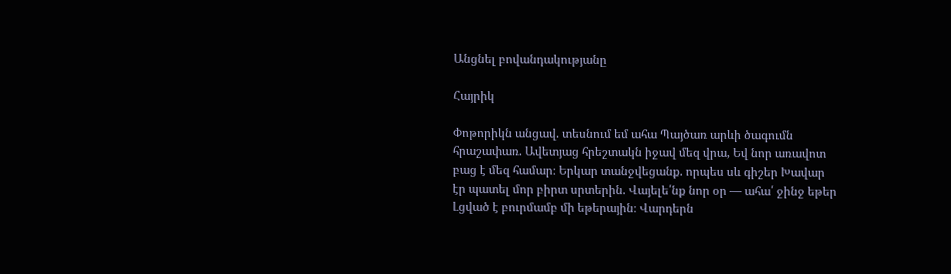Անցնել բովանդակությանը

Հայրիկ

Փոթորիկն անցավ. տեսնում եմ ահա Պայծառ արևի ծագումն հրաշափառ. Ավետյաց հրեշտակն իջավ մեզ վրա, Եվ նոր առավոտ բաց է մեզ համար։ Երկար տանջվեցանք. որպես սև գիշեր Խավար էր պատել մոր բիրտ սրտերին. Վայելե՛նք նոր օր — ահա՛ ջինջ եթեր Լցված է բուրմամբ մի եթերային։ Վարդերն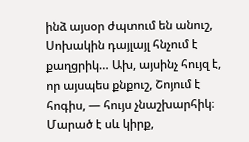ինձ այսօր ժպտում են անուշ, Սոխակին դայլայլ հնչում է քաղցրիկ… Ախ, այսինչ հույզ է, որ այսպես քնքուշ, Շոյում է հոգիս, — հույս չնաշխարհիկ։ Մարած է սև կիրք,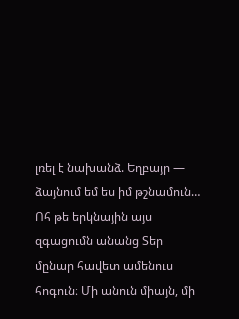լռել է նախանձ. Եղբայր — ձայնում եմ ես իմ թշնամուն… Ոհ թե երկնային այս զգացումն անանց Տեր մընար հավետ ամենուս հոգուն։ Մի անուն միայն, մի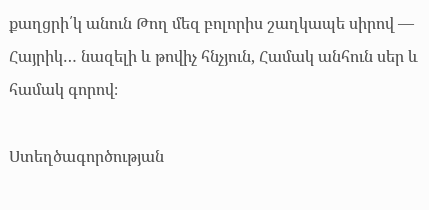քաղցրի՛կ անուն Թող մեզ բոլորիս շաղկապե սիրով — Հայրիկ… նազելի և թովիչ հնչյուն, Համակ անհուն սեր և համակ գորով։

Ստեղծագործության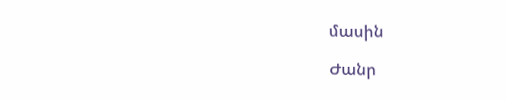մասին

Ժանր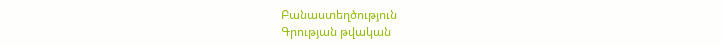Բանաստեղծություն
Գրության թվական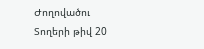Ժողովածու
Տողերի թիվ 20